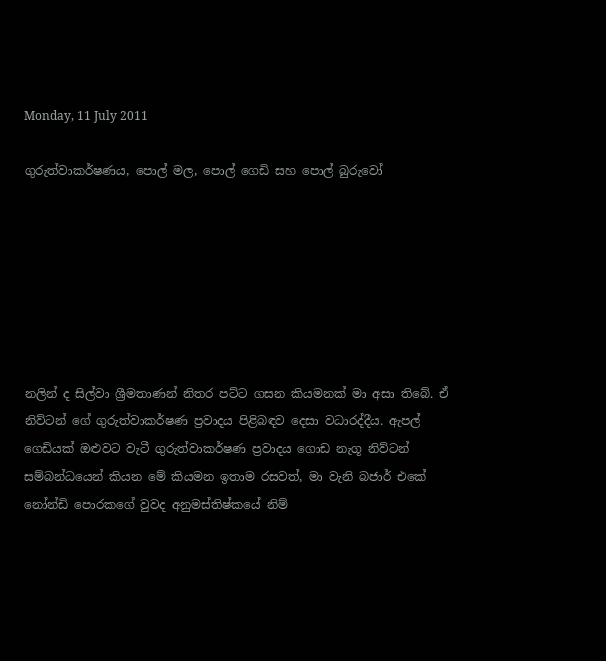Monday, 11 July 2011

ගුරුත්වාකර්ෂණය, පොල් මල, පොල් ගෙඩි සහ පොල් බුරුවෝ







නලින් ද සිල්වා ශ්‍රීමතාණන් නිතර පට්ට ගසන කියමනක් මා අසා තිබේ. ඒ නිව්ටන් ගේ ගුරුත්වාකර්ෂණ ප්‍රවාදය පිළිබඳව දෙසා වධාරද්දීය. ඇපල් ගෙඩියක් ඔළුවට වැටී ගුරුත්වාකර්ෂණ ප්‍රවාදය ගොඩ නැගූ නිව්ටන් සම්බන්ධයෙන් කියන මේ කියමන ඉතාම රසවත්, මා වැනි බජාර් එකේ නෝන්ඩි පොරකගේ වුවද අනුමස්තිෂ්කයේ නිම්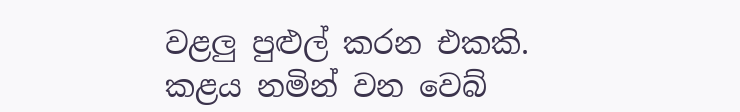වළලු පුළුල් කරන එකකි. කළය නමින් වන වෙබ්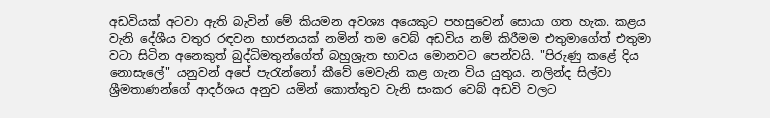අඩවියක් අටවා ඇති බැවින් මේ කියමන අවශ්‍ය අයෙකුට පහසුවෙන් සොයා ගත හැක. කළය වැනි දේශීය වතුර රඳවන භාජනයක් නමින් තම වෙබ් අඩවිය නම් කිරීමම එතුමාගේත් එතුමා වටා සිටින අනෙකුත් බුද්ධිමතුන්ගේත් බහුශ්‍රැත භාවය මොනවට පෙන්වයි. "පිරුණු කළේ දිය නොසැලේ" යනුවන් අපේ පැරැන්නෝ කීවේ මෙවැනි කළ ගැන විය යුතුය. නලින්ද සිල්වා ශ්‍රීමතාණන්ගේ ආදර්ශය අනුව යමින් කොත්තුව වැනි සංකර වෙබ් අඩවි වලට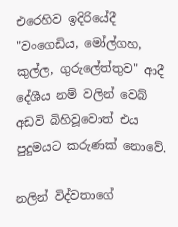එරෙහිව ඉදිරියේදී "වංගෙඩිය, මෝල්ගහ, කුල්ල, ගුරුලේත්තුව" ආදී දේශීය නම් වලින් වෙබ් අඩවි බිහිවූවොත් එය පුදුමයට කරුණක් නොවේ.

නලින් විද්වතාගේ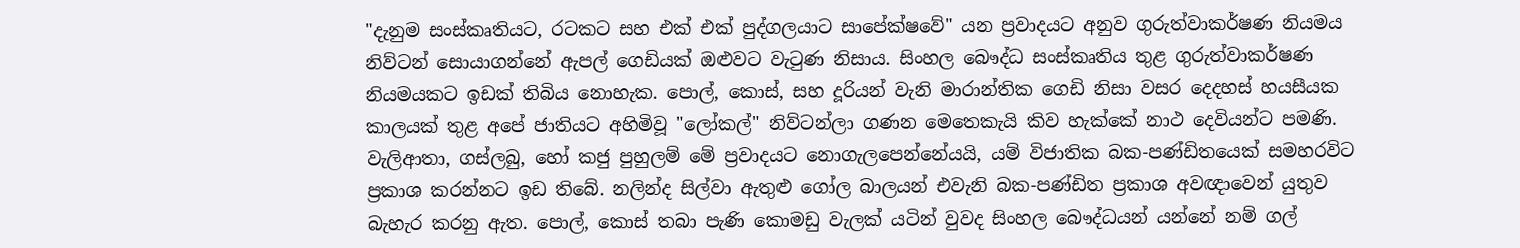"දැනුම සංස්කෘතියට, රටකට සහ එක් එක් පුද්ගලයාට සාපේක්ෂවේ" යන ප්‍රවාදයට අනුව ගුරුත්වාකර්ෂණ නියමය නිව්ටන් සොයාගන්නේ ඇපල් ගෙඩියක් ඔළුවට වැටුණ නිසාය. සිංහල බෞද්ධ සංස්කෘතිය තුළ ගුරුත්වාකර්ෂණ නියමයකට ඉඩක් තිබිය නොහැක. පොල්, කොස්, සහ දූරියන් වැනි මාරාන්තික ගෙඩි නිසා වසර දෙදහස් හයසීයක කාලයක් තුළ අපේ ජාතියට අහිමිවූ "ලෝකල්" නිව්ටන්ලා ගණන මෙතෙකැයි කිව හැක්කේ නාථ දෙවියන්ට පමණි. වැලිආතා, ගස්ලබු, හෝ කජු පුහුලම් මේ ප්‍රවාදයට නොගැලපෙන්නේයයි, යම් විජාතික බක-පණ්ඩිතයෙක් සමහරවිට ප්‍රකාශ කරන්නට ඉඩ තිබේ. නලින්ද සිල්වා ඇතුළු ගෝල බාලයන් එවැනි බක-පණ්ඩිත ප්‍රකාශ අවඥාවෙන් යුතුව බැහැර කරනු ඇත. පොල්, කොස් තබා පැණි කොමඩු වැලක් යටින් වුවද සිංහල බෞද්ධයන් යන්නේ නම් ගල්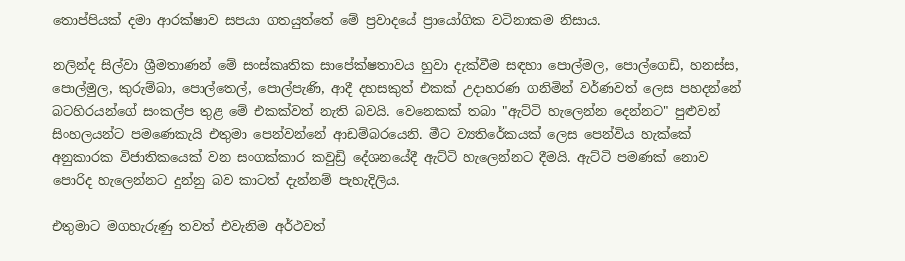තොප්පියක් දමා ආරක්ෂාව සපයා ගතයුත්තේ මේ ප්‍රවාදයේ ප්‍රායෝගික වටිනාකම නිසාය.

නලින්ද සිල්වා ශ්‍රීමතාණන් මේ සංස්කෘතික සාපේක්ෂතාවය හුවා දැක්වීම සඳහා පොල්මල, පොල්ගෙඩි, හනස්ස, පොල්මුල, කුරුම්බා, පොල්තෙල්, පොල්පැණි, ආදී දහසකුත් එකක් උදාහරණ ගනිමින් වර්ණවත් ලෙස පහදන්නේ බටහිරයන්ගේ සංකල්ප තුළ මේ එකක්වත් නැති බවයි. වෙනෙකක් තබා "ඇට්ටි හැලෙන්න දෙන්නට" පුළුවන් සිංහලයන්ට පමණෙකැයි එතුමා පෙන්වන්නේ ආඩම්බරයෙනි. මීට ව්‍යතිරේකයක් ලෙස පෙන්විය හැක්කේ අනුකාරක විජාතිකයෙක් වන සංගක්කාර කවුඩ්‍රි දේශනයේදී ඇට්ටි හැලෙන්නට දීමයි. ඇට්ටි පමණක් නොව පොරිද හැලෙන්නට දුන්නු බව කාටත් දැන්නම් පැහැදිලිය.

එතුමාට මගහැරුණු තවත් එවැනිම අර්ථවත්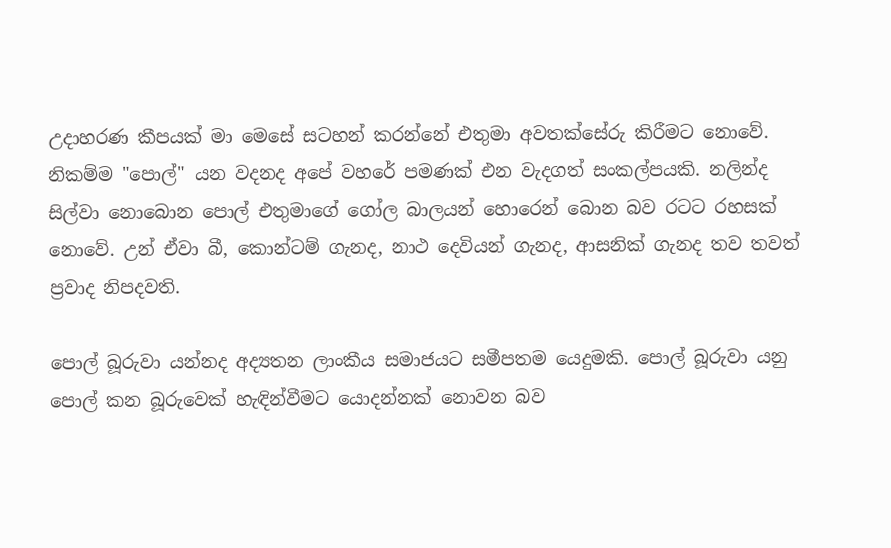උදාහරණ කීපයක් මා මෙසේ සටහන් කරන්නේ එතුමා අවතක්සේරු කිරීමට නොවේ. නිකම්ම "පොල්" යන වදනද අපේ වහරේ පමණක් එන වැදගත් සංකල්පයකි. නලින්ද සිල්වා නොබොන පොල් එතුමාගේ ගෝල බාලයන් හොරෙන් බොන බව රටට රහසක් නොවේ. උන් ඒවා බී, කොන්ටම් ගැනද, නාථ දෙවියන් ගැනද, ආසනික් ගැනද තව තවත් ප්‍රවාද නිපදවති.

පොල් බූරුවා යන්නද අද්‍යතන ලාංකීය සමාජයට සමීපතම යෙදුමකි. පොල් බූරුවා යනු පොල් කන බූරුවෙක් හැඳින්වීමට යොදන්නක් නොවන බව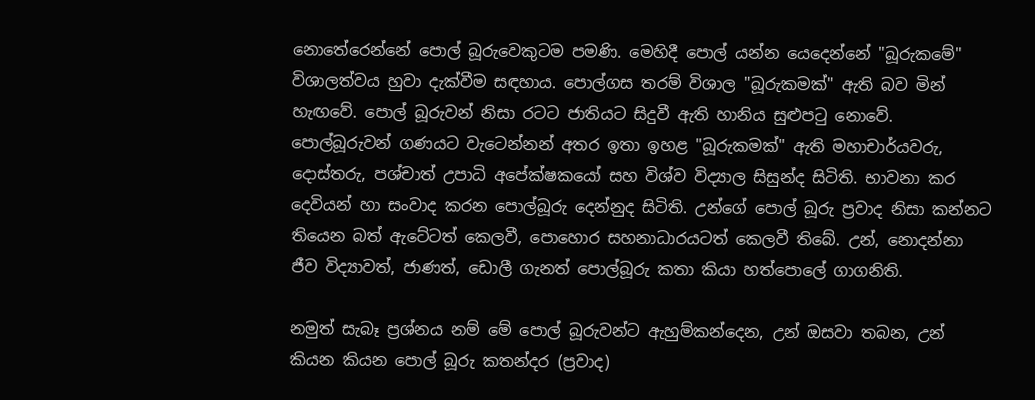නොතේරෙන්නේ පොල් බූරුවෙකුටම පමණි. මෙහිදී පොල් යන්න යෙදෙන්නේ "බූරුකමේ" විශාලත්වය හුවා දැක්වීම සඳහාය. පොල්ගස තරම් විශාල "බූරුකමක්" ඇති බව මින් හැඟවේ. පොල් බූරුවන් නිසා රටට ජාතියට සිදුවී ඇති හානිය සුළුපටු නොවේ. පොල්බූරුවන් ගණයට වැටෙන්නන් අතර ඉතා ඉහළ "බූරුකමක්" ඇති මහාචාර්යවරු, දොස්තරු, පශ්චාත් උපාධි අපේක්ෂකයෝ සහ විශ්ව විද්‍යාල සිසුන්ද සිටිති. භාවනා කර දෙවියන් හා සංවාද කරන පොල්බූරු දෙන්නුද සිටිති. උන්ගේ පොල් බූරු ප්‍රවාද නිසා කන්නට තියෙන බත් ඇටේටත් කෙලවී, පොහොර සහනාධාරයටත් කෙලවී තිබේ. උන්, නොදන්නා ජීව විද්‍යාවත්, ජාණත්, ඩොලී ගැනත් පොල්බූරු කතා කියා හත්පොලේ ගාගනිති.

නමුත් සැබෑ ප්‍රශ්නය නම් මේ පොල් බූරුවන්ට ඇහුම්කන්දෙන, උන් ඔසවා තබන, උන් කියන කියන පොල් බූරු කතන්දර (ප්‍රවාද)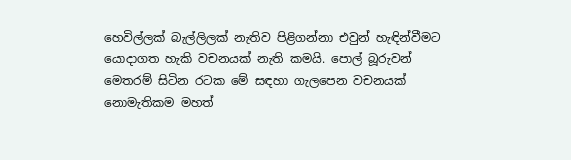හෙවිල්ලක් බැල්ලිලක් නැතිව පිළිගන්නා එවුන් හැඳින්වීමට යොදාගත හැකි වචනයක් නැති කමයි. පොල් බූරුවන් මෙතරම් සිටින රටක මේ සඳහා ගැලපෙන වචනයක් නොමැතිකම මහත්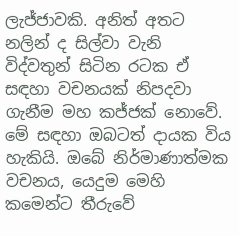ලැජ්ජාවකි. අනිත් අතට නලින් ද සිල්වා වැනි විද්වතුන් සිටින රටක ඒ සඳහා වචනයක් නිපදවා ගැනීම මහ කජ්ජක් නොවේ. මේ සඳහා ඔබටත් දායක විය හැකියි. ඔබේ නිර්මාණාත්මක වචනය, යෙදුම මෙහි කමෙන්ට තීරුවේ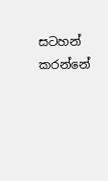සටහන් කරන්නේ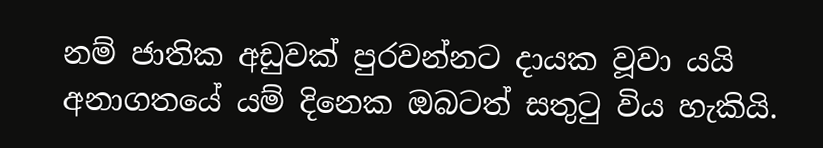නම් ජාතික අඩුවක් පුරවන්නට දායක වූවා යයි අනාගතයේ යම් දිනෙක ඔබටත් සතුටු විය හැකියි.